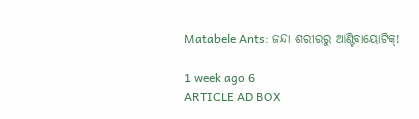Matabele Ants: ଜନ୍ଦା ଶରୀରରୁ ଆଣ୍ଟିବାୟୋଟିକ୍‌!

1 week ago 6
ARTICLE AD BOX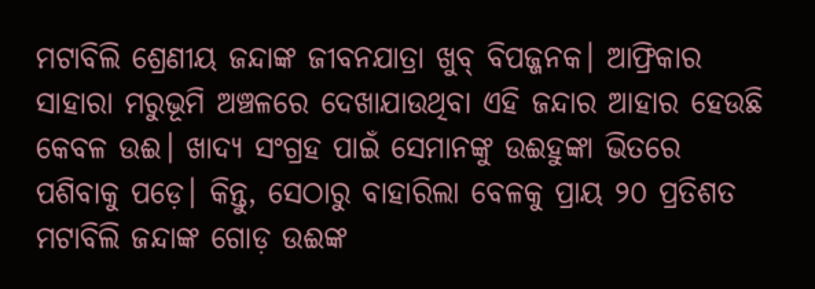ମଟାବିଲି ଶ୍ରେଣୀୟ ଜନ୍ଦାଙ୍କ ଜୀବନଯାତ୍ରା ଖୁବ୍‌ ବିପଜ୍ଜନକ। ଆଫ୍ରିକାର ସାହାରା ମରୁଭୂମି ଅଞ୍ଚଳରେ ଦେଖାଯାଉଥିବା ଏହି ଜନ୍ଦାର ଆହାର ହେଉଛି କେବଳ ଉଈ। ଖାଦ୍ୟ ସଂଗ୍ରହ ପାଇଁ ସେମାନଙ୍କୁ ଉଈହୁଙ୍କା ଭିତରେ ପଶିବାକୁ ପଡ଼େ। କିନ୍ତୁ, ସେଠାରୁ ବାହାରିଲା ବେଳକୁ ପ୍ରାୟ ୨୦ ପ୍ରତିଶତ ମଟାବିଲି ଜନ୍ଦାଙ୍କ ଗୋଡ଼ ଉଈଙ୍କ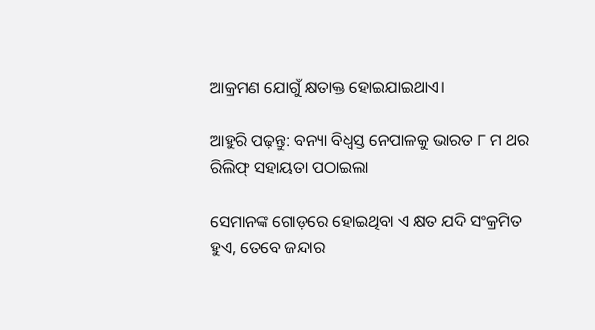ଆକ୍ରମଣ ଯୋଗୁଁ କ୍ଷତାକ୍ତ ହୋଇଯାଇଥାଏ।

ଆହୁରି ପଢ଼ନ୍ତୁ: ବନ୍ୟା ବିଧ୍ବସ୍ତ ନେପାଳକୁ ଭାରତ ୮ ମ ଥର ରିଲିଫ୍‌ ସହାୟତା ପଠାଇଲା

ସେମାନଙ୍କ ଗୋଡ଼ରେ ‌ହୋଇଥିବା ଏ କ୍ଷତ ଯଦି ସଂକ୍ରମିତ ହୁଏ, ତେବେ ଜନ୍ଦାର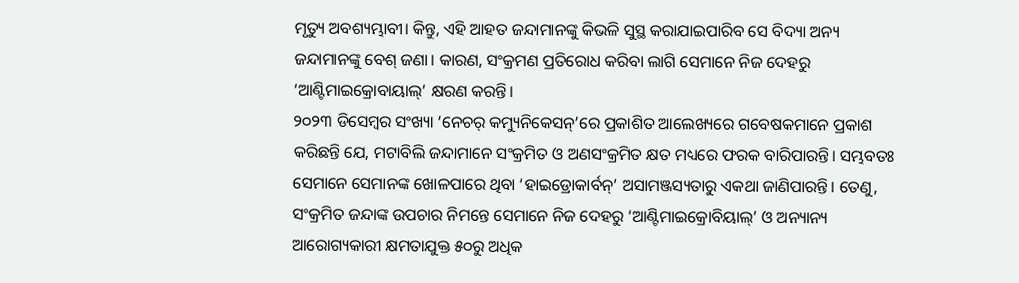ମୃତ୍ୟୁ ଅବଶ୍ୟମ୍ଭାବୀ। କିନ୍ତୁ, ଏହି ଆହତ ଜନ୍ଦାମାନଙ୍କୁ କିଭଳି ସୁସ୍ଥ କରାଯାଇପାରିବ ସେ ବିଦ୍ୟା ଅନ୍ୟ ଜନ୍ଦାମାନଙ୍କୁ ବେଶ୍‌ ଜଣା। କାରଣ, ସଂକ୍ରମଣ ପ୍ରତିରୋଧ କରିବା ଲାଗି ସେମାନେ ନିଜ ଦେହରୁ ‘ଆଣ୍ଟିମାଇକ୍ରୋବାୟାଲ୍‌’ କ୍ଷରଣ କରନ୍ତି।
୨୦୨୩ ଡିସେମ୍ବର ସଂଖ୍ୟା ‘ନେଚର୍‌ କମ୍ୟୁନିକେସନ୍‌’ରେ ପ୍ରକାଶିତ ଆଲେଖ୍ୟରେ ଗବେଷକମାନେ ପ୍ରକାଶ କରିଛନ୍ତି ଯେ, ମ‌ଟାବିଲି ଜନ୍ଦାମାନେ ସଂକ୍ରମିତ ଓ ଅଣସଂକ୍ରମିତ କ୍ଷତ ମଧ୍ୟରେ ଫରକ ବାରିପାରନ୍ତି। ସମ୍ଭବତଃ ସେମାନେ ସେମାନଙ୍କ ଖୋଳପାରେ ଥିବା ‘ହାଇଡ୍ରୋକାର୍ବନ୍‌’ ଅସାମଞ୍ଜସ୍ୟତାରୁ ଏକଥା ଜାଣିପାରନ୍ତି। ତେଣୁ, ସଂକ୍ରମିତ ଜନ୍ଦାଙ୍କ ଉପଚାର ନିମନ୍ତେ ସେମାନେ ନିଜ ଦେହରୁ ‘ଆଣ୍ଟିମାଇକ୍ରୋବିୟାଲ୍‌’ ଓ ଅନ୍ୟାନ୍ୟ ଆରୋଗ୍ୟକାରୀ କ୍ଷମତାଯୁକ୍ତ ୫୦ରୁ ଅଧିକ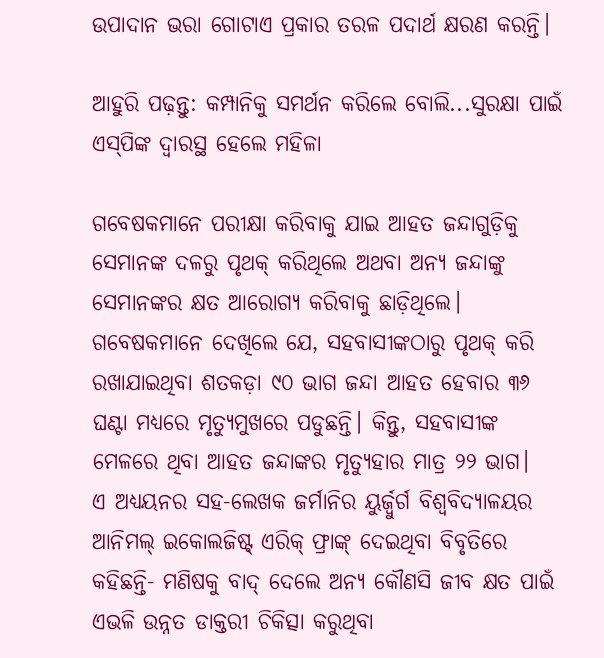ଉପାଦାନ ଭରା ଗୋଟାଏ ପ୍ରକାର ତରଳ ପଦାର୍ଥ କ୍ଷରଣ କରନ୍ତି।

ଆହୁରି ପଢ଼ନ୍ତୁ: କମ୍ପାନିକୁ ସମର୍ଥନ କରିଲେ ବୋଲି...ସୁରକ୍ଷା ପାଇଁ ଏସ୍‌ପିଙ୍କ ଦ୍ବାରସ୍ଥ ହେଲେ ମହିଳା

ଗବେଷକମାନେ ପରୀକ୍ଷା କରିବାକୁ ଯାଇ ଆହତ ଜନ୍ଦାଗୁଡ଼ିକୁ ସେମାନଙ୍କ ଦଳରୁ ପୃଥକ୍‌ କରିଥିଲେ ଅଥବା ଅନ୍ୟ ଜନ୍ଦାଙ୍କୁ ସେମାନଙ୍କର କ୍ଷତ ଆରୋଗ୍ୟ କରିବାକୁ ଛାଡ଼ିଥିଲେ। ଗବେଷକମାନେ ଦେଖିଲେ ଯେ, ସହବାସୀଙ୍କଠାରୁ ପୃଥକ୍‌ କରି ରଖାଯାଇଥିବା ଶତକଡ଼ା ୯୦ ଭାଗ ଜନ୍ଦା ଆହତ ହେବାର ୩୬ ଘଣ୍ଟା ମଧ୍ୟରେ ମୃତ୍ୟୁମୁଖରେ ପଡୁଛନ୍ତି। କିନ୍ତୁ, ସହବାସୀଙ୍କ ମେଳରେ ଥିବା ଆହତ ଜନ୍ଦାଙ୍କର ମୃତ୍ୟୁହାର ମାତ୍ର ୨୨ ଭାଗ।
ଏ ଅଧ୍ୟୟନର ସହ-ଲେଖକ ଜର୍ମାନିର ୟୁର୍ଜ‌୍ବୁର୍ଗ ବିଶ୍ବବିଦ୍ୟାଳୟର ଆନିମଲ୍‌ ଇକୋଲଜିଷ୍ଟ୍‌ ଏରିକ୍‌ ଫ୍ରାଙ୍କ୍‌ ଦେଇଥିବା ବିବୃତିରେ କହିଛନ୍ତି- ମଣିଷକୁ ବାଦ୍‌ ଦେଲେ ଅନ୍ୟ କୌଣସି ଜୀବ କ୍ଷତ ପାଇଁ ଏଭଳି ଉନ୍ନତ ଡାକ୍ତରୀ ଚିକିତ୍ସା କରୁଥିବା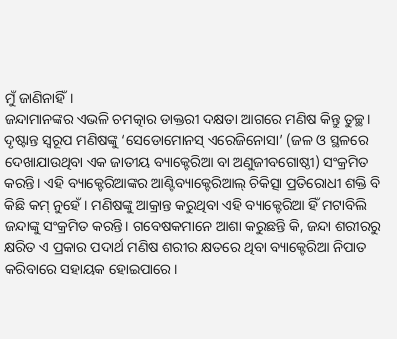ମୁଁ ଜାଣିନାହିଁ।
ଜନ୍ଦାମାନଙ୍କର ଏଭଳି ଚମତ୍କାର ଡାକ୍ତରୀ ଦକ୍ଷତା ଆଗରେ ମଣିଷ କିନ୍ତୁ ତୁଚ୍ଛ। ଦୃଷ୍ଟାନ୍ତ ସ୍ବରୂପ ମଣିଷଙ୍କୁ ‘ସେଡୋମୋନସ୍‌ ଏରେଜିନୋସା’ (ଜଳ ଓ ସ୍ଥଳରେ ଦେଖାଯାଉଥିବା ଏକ ଜାତୀୟ ବ୍ୟାକ୍ଟେରିଆ ବା ଅଣୁଜୀବଗୋଷ୍ଠୀ) ସଂକ୍ରମିତ କରନ୍ତି। ଏହି ବ୍ୟାକ୍ଟେରିଆଙ୍କର ଆଣ୍ଟିବ୍ୟାକ୍ଟେରିଆଲ୍‌ ଚିକିତ୍ସା ପ୍ରତିରୋଧୀ ଶକ୍ତି ବି କିଛି କମ୍‌ ନୁହେଁ। ମଣିଷଙ୍କୁ ଆକ୍ରାନ୍ତ କରୁଥିବା ଏହି ବ୍ୟାକ୍ଟେରିଆ ହିଁ ମଟାବିଲି ଜନ୍ଦାଙ୍କୁ ସଂକ୍ରମିତ କରନ୍ତି। ଗବେଷକମାନେ ଆଶା କରୁଛନ୍ତି କି, ଜନ୍ଦା ଶରୀରରୁ କ୍ଷରିତ ଏ ପ୍ରକାର ପଦାର୍ଥ ମଣିଷ ଶରୀର କ୍ଷତରେ ଥିବା ବ୍ୟାକ୍ଟେରିଆ ନିପାତ କରିବାରେ ସହାୟକ ହୋଇପାରେ।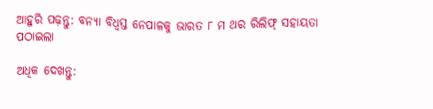ଆହୁରି ପଢ଼ନ୍ତୁ: ବନ୍ୟା ବିଧ୍ବସ୍ତ ନେପାଳକୁ ଭାରତ ୮ ମ ଥର ରିଲିଫ୍‌ ସହାୟତା ପଠାଇଲା

ଅଧିକ ଦେଖନ୍ତୁ: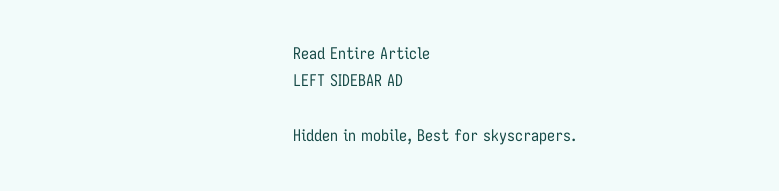Read Entire Article
LEFT SIDEBAR AD

Hidden in mobile, Best for skyscrapers.